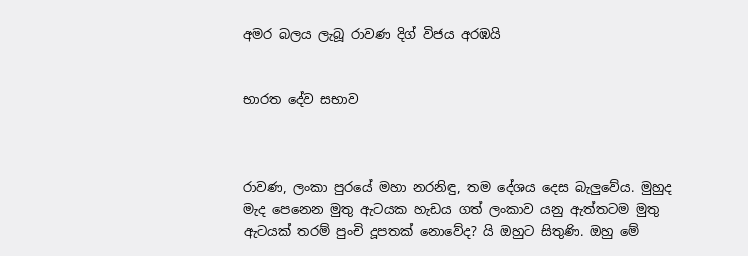අමර බලය ලැබූ රාවණ දිග් විජය අරඹයි


භාරත දේව සභාව



රාවණ, ලංකා පුරයේ මහා නරනිඳු, තම දේශය දෙස බැලුවේය. මුහුද මැද පෙනෙන මුතු ඇටයක හැඩය ගත් ලංකාව යනු ඇත්තටම මුතු ඇටයක් තරම් පුංචි දූපතක් නොවේද? යි ඔහුට සිතුණි. ඔහු මේ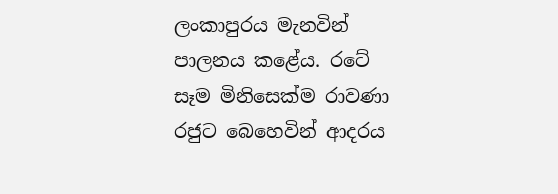ලංකාපුරය මැනවින් පාලනය කළේය. රටේ සෑම මිනිසෙක්ම රාවණා රජුට බෙහෙවින් ආදරය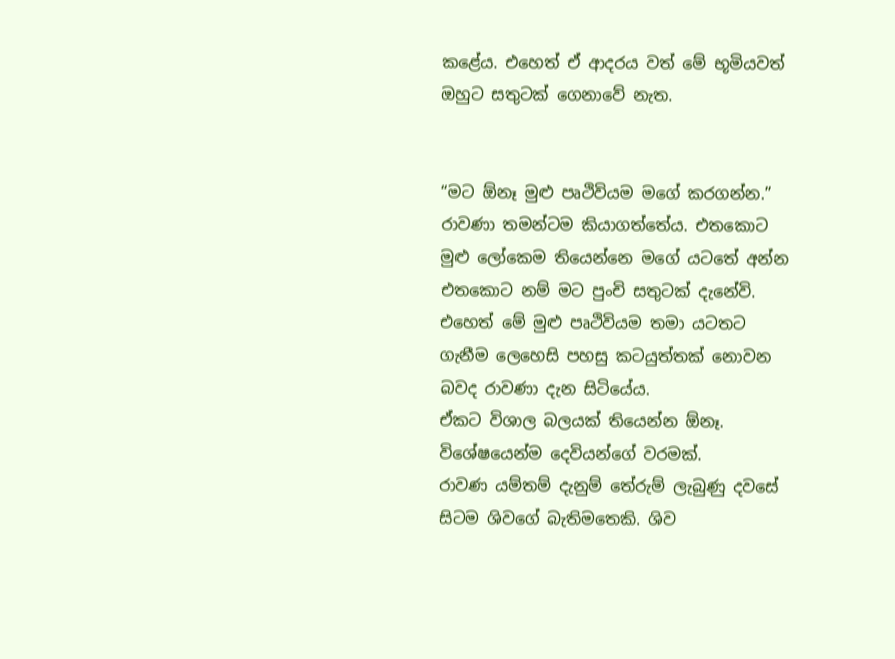කළේය. එහෙත් ඒ ආදරය වත් මේ භූමියවත් ඔහුට සතුටක් ගෙනාවේ නැත.


“මට ඕනෑ මුළු පෘථිවියම මගේ කරගන්න.”
රාවණා තමන්ටම කියාගත්තේය. එතකොට මුළු ලෝකෙම තියෙන්නෙ මගේ යටතේ අන්න එතකොට නම් මට පුංචි සතුටක් දැනේවි.
එහෙත් මේ මුළු පෘථිවියම තමා යටතට ගැනීම ලෙහෙසි පහසු කටයුත්තක් නොවන බවද රාවණා දැන සිටියේය.
ඒකට විශාල බලයක් තියෙන්න ඕනෑ. විශේෂයෙන්ම දෙවියන්ගේ වරමක්.
රාවණ යම්තම් දැනුම් තේරුම් ලැබුණු දවසේ සිටම ශිවගේ බැතිමතෙකි. ශිව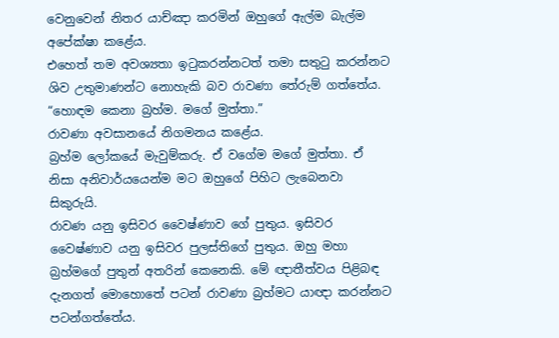වෙනුවෙන් නිතර යාච්ඤා කරමින් ඔහුගේ ඇල්ම බැල්ම අපේක්ෂා කළේය.
එහෙත් තම අවශ්‍යතා ඉටුකරන්නටත් තමා සතුටු කරන්නට ශිව උතුමාණන්ට නොහැකි බව රාවණා තේරුම් ගත්තේය.
“හොඳම කෙනා බ්‍රහ්ම. මගේ මුත්තා.”
රාවණා අවසානයේ නිගමනය කළේය.
බ්‍රහ්ම ලෝකයේ මැවුම්කරු. ඒ වගේම මගේ මුත්තා. ඒ නිසා අනිවාර්යයෙන්ම මට ඔහුගේ පිහිට ලැබෙනවා සිකුරුයි.
රාවණ යනු ඉසිවර වෛෂ්ණාව ගේ පුතුය. ඉසිවර වෛෂ්ණාව යනු ඉසිවර පුලස්තිගේ පුතුය. ඔහු මහා බ්‍රහ්මගේ පුතුන් අතරින් කෙනෙකි. මේ ඥාතීත්වය පිළිබඳ දැනගත් මොහොතේ පටන් රාවණා බ්‍රහ්මට යාඥා කරන්නට පටන්ගත්තේය.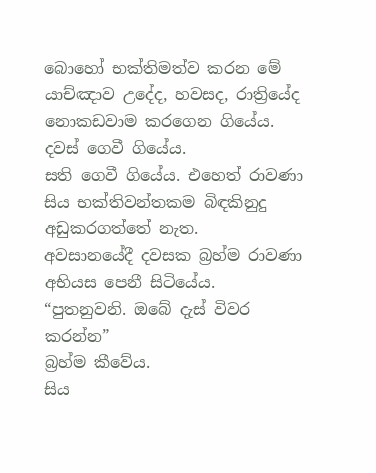බොහෝ භක්තිමත්ව කරන මේ යාච්ඤාව උදේද, හවසද, රාත්‍රියේද නොකඩවාම කරගෙන ගියේය.
දවස් ගෙවී ගියේය.
සති ගෙවී ගියේය. එහෙත් රාවණා සිය භක්තිවන්තකම බිඳකිනුදු අඩුකරගත්තේ නැත.
අවසානයේදී දවසක බ්‍රහ්ම රාවණා අභියස පෙනී සිටියේය.
“පුතනුවනි. ඔබේ දැස් විවර කරන්න”
බ්‍රහ්ම කීවේය.
සිය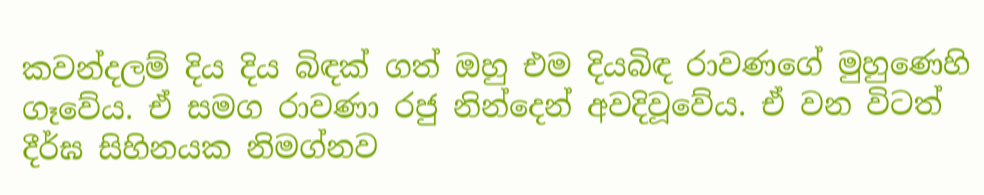කවන්දලම් දිය දිය බිඳක් ගත් ඔහු එම දියබිඳ රාවණගේ මුහුණෙහි ගෑවේය. ඒ සමග රාවණා රජු නින්දෙන් අවදිවූවේය. ඒ වන විටත් දීර්ඝ සිහිනයක නිමග්නව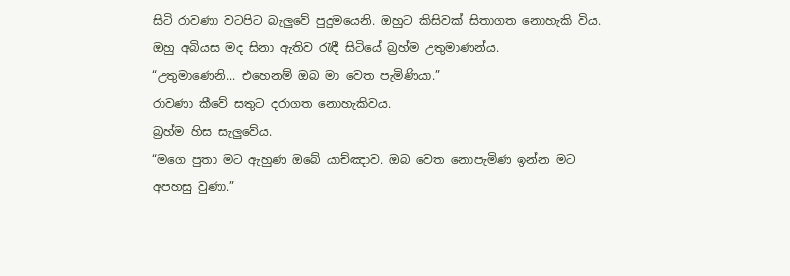සිටි රාවණා වටපිට බැලුවේ පුදුමයෙනි. ඔහුට කිසිවක් සිතාගත නොහැකි විය. ඔහු අබියස මද සිනා ඇතිව රැඳී සිටියේ බ්‍රහ්ම උතුමාණන්ය.
“උතුමාණෙනි... එහෙනම් ඔබ මා වෙත පැමිණියා.”
රාවණා කීවේ සතුට දරාගත නොහැකිවය.
බ්‍රහ්ම හිස සැලුවේය.
“මගෙ පුතා මට ඇහුණ ඔබේ යාච්ඤාව. ඔබ වෙත නොපැමිණ ඉන්න මට අපහසු වුණා.”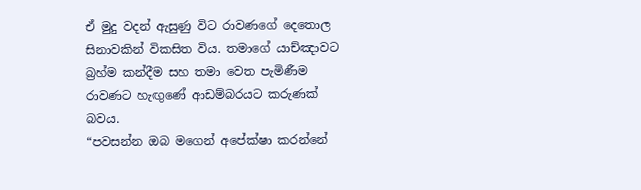ඒ මුදු වදන් ඇසුණු විට රාවණගේ දෙතොල සිනාවකින් විකසිත විය. තමාගේ යාච්ඤාවට බ්‍රහ්ම කන්දීම සහ තමා වෙත පැමිණීම රාවණට හැඟුණේ ආඩම්බරයට කරුණක් බවය.
“පවසන්න ඔබ මගෙන් අපේක්ෂා කරන්නේ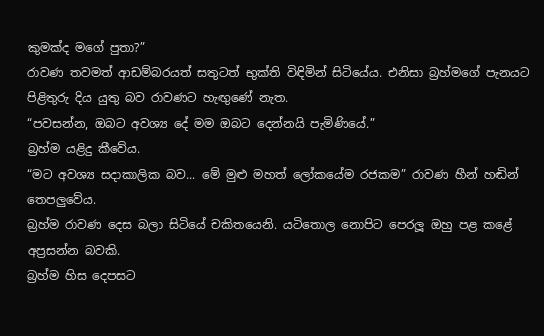කුමක්ද මගේ පුතා?”
රාවණ තවමත් ආඩම්බරයත් සතුටත් භුක්ති විඳිමින් සිටියේය. එනිසා බ්‍රහ්මගේ පැනයට පිළිතුරු දිය යුතු බව රාවණට හැඟුණේ නැත.
“පවසන්න, ඔබට අවශ්‍ය දේ මම ඔබට දෙන්නයි පැමිණියේ.”
බ්‍රහ්ම යළිදු කීවේය.
“මට අවශ්‍ය සදාකාලික බව... මේ මුළු මහත් ලෝකයේම රජකම” රාවණ හීන් හඬින් තෙපලුවේය.
බ්‍රහ්ම රාවණ දෙස බලා සිටියේ චකිතයෙනි. යටිතොල නොපිට පෙරලූ ඔහු පළ කළේ අප්‍රසන්න බවකි.
බ්‍රහ්ම හිස දෙපසට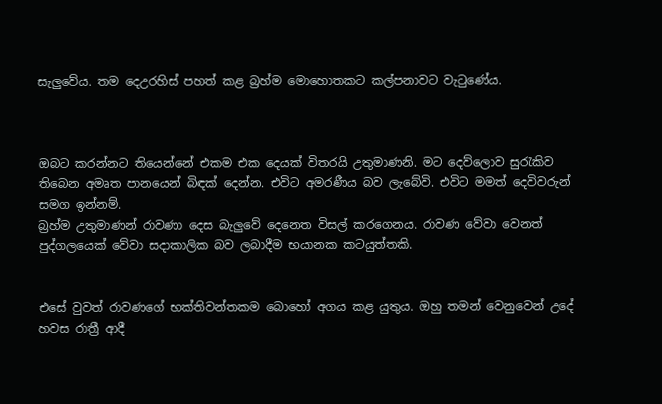සැලුවේය. තම දෙඋරහිස් පහත් කළ බ්‍රහ්ම මොහොතකට කල්පනාවට වැටුණේය.



ඔබට කරන්නට තියෙන්නේ එකම එක දෙයක් විතරයි උතුමාණනි. මට දෙව්ලොව සුරැකිව තිබෙන අමෘත පානයෙන් බිඳක් දෙන්න. එවිට අමරණීය බව ලැබේවි. එවිට මමත් දෙවිවරුන් සමග ඉන්නම්.
බ්‍රහ්ම උතුමාණන් රාවණා දෙස බැලුවේ දෙනෙත විසල් කරගෙනය. රාවණ වේවා වෙනත් පුද්ගලයෙක් වේවා සදාකාලික බව ලබාදීම භයානක කටයුත්තකි.


එසේ වුවත් රාවණගේ භක්තිවන්තකම බොහෝ අගය කළ යුතුය. ඔහු තමන් වෙනුවෙන් උදේ හවස රාත්‍රී ආදී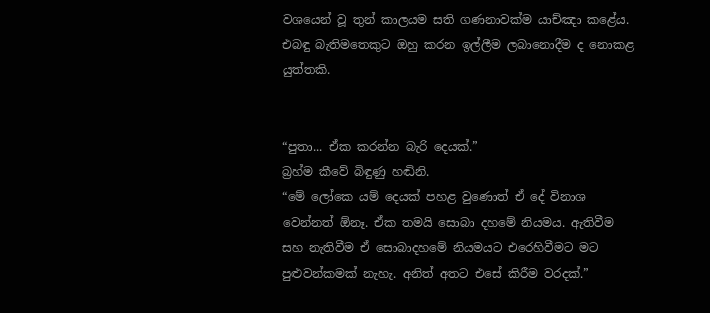වශයෙන් වූ තුන් කාලයම සති ගණනාවක්ම යාච්ඤා කළේය. එබඳු බැතිමතෙකුට ඔහු කරන ඉල්ලීම ලබානොදීම ද නොකළ යුත්තකි.


“පුතා... ඒක කරන්න බැරි දෙයක්.”
බ්‍රහ්ම කීවේ බිඳුණු හඬිනි.
“මේ ලෝකෙ යම් දෙයක් පහළ වුණොත් ඒ දේ විනාශ වෙන්නත් ඕනෑ. ඒක තමයි සොබා දහමේ නියමය. ඇතිවීම සහ නැතිවීම ඒ සොබාදහමේ නියමයට එරෙහිවීමට මට පුළුවන්කමක් නැහැ. අනිත් අතට එසේ කිරීම වරදක්.”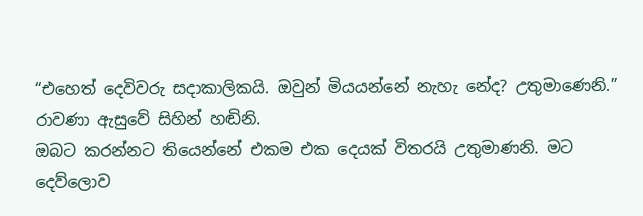“එහෙත් දෙවිවරු සදාකාලිකයි. ඔවුන් මියයන්නේ නැහැ නේද? උතුමාණෙනි.”
රාවණා ඇසුවේ සිහින් හඬිනි.
ඔබට කරන්නට තියෙන්නේ එකම එක දෙයක් විතරයි උතුමාණනි. මට දෙව්ලොව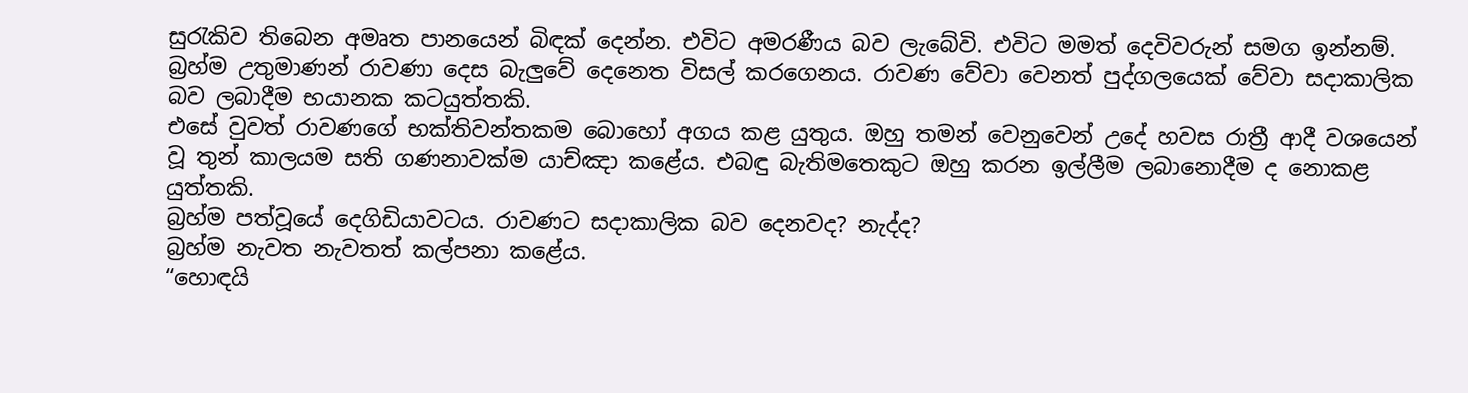සුරැකිව තිබෙන අමෘත පානයෙන් බිඳක් දෙන්න. එවිට අමරණීය බව ලැබේවි. එවිට මමත් දෙවිවරුන් සමග ඉන්නම්.
බ්‍රහ්ම උතුමාණන් රාවණා දෙස බැලුවේ දෙනෙත විසල් කරගෙනය. රාවණ වේවා වෙනත් පුද්ගලයෙක් වේවා සදාකාලික බව ලබාදීම භයානක කටයුත්තකි.
එසේ වුවත් රාවණගේ භක්තිවන්තකම බොහෝ අගය කළ යුතුය. ඔහු තමන් වෙනුවෙන් උදේ හවස රාත්‍රී ආදී වශයෙන් වූ තුන් කාලයම සති ගණනාවක්ම යාච්ඤා කළේය. එබඳු බැතිමතෙකුට ඔහු කරන ඉල්ලීම ලබානොදීම ද නොකළ යුත්තකි.
බ්‍රහ්ම පත්වූයේ දෙගිඩියාවටය. රාවණට සදාකාලික බව දෙනවද? නැද්ද?
බ්‍රහ්ම නැවත නැවතත් කල්පනා කළේය.
“හොඳයි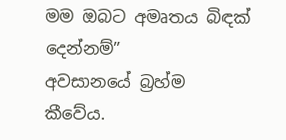මම ඔබට අමෘතය බිඳක් දෙන්නම්”
අවසානයේ බ්‍රහ්ම කීවේය.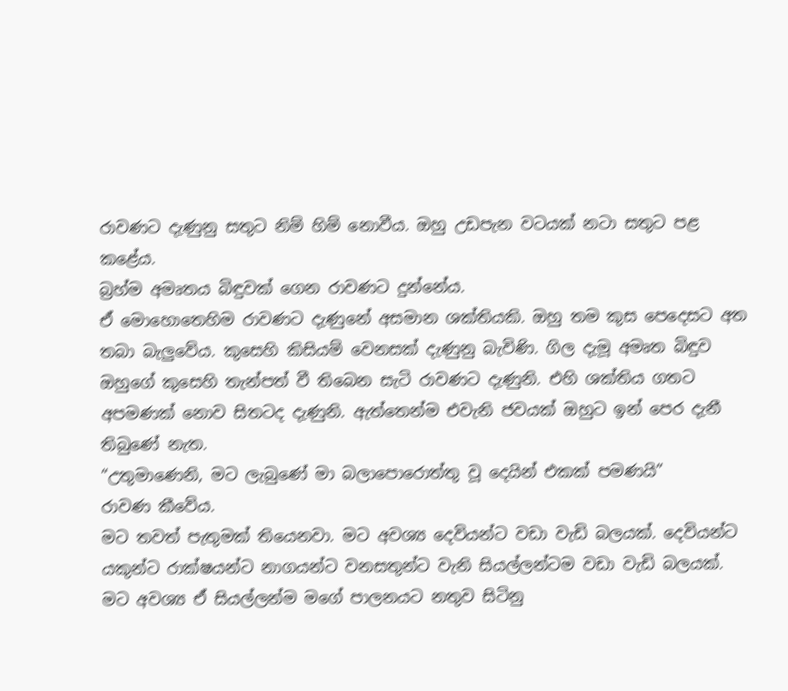රාවණට දැණුනු සතුට නිම් හිම් නොවීය. ඔහු උඩපැන වටයක් නටා සතුට පළ කළේය.
බ්‍රහ්ම අමෘතය බිඳුවක් ගෙන රාවණට දුන්නේය.
ඒ මොහොතෙහිම රාවණට දැණුනේ අසමාන ශක්තියකි. ඔහු තම කුස පෙදෙසට අත තබා බැලුවේය. කුසෙහි කිසියම් වෙනසක් දැණුනු බැවිණි. ගිල දැමූ අමෘත බිඳුව ඔහුගේ කුසෙහි තැන්පත් වී තිබෙන සැටි රාවණට දැණුනි. එහි ශක්තිය ගතට අපමණක් නොව සිතටද දැණුනි. ඇත්තෙන්ම එවැනි ජවයක් ඔහුට ඉන් පෙර දැනී තිබුණේ නැත.
“උතුමාණෙනි, මට ලැබුණේ මා බලාපොරොත්තු වූ දෙයින් එකක් පමණයි”
රාවණ කීවේය.
මට තවත් පැතුමක් තියෙනවා. මට අවශ්‍ය දෙවියන්ට වඩා වැඩි බලයක්. දෙවියන්ට යකුන්ට රාක්ෂයන්ට නාගයන්ට වනසතුන්ට වැනි සියල්ලන්ටම වඩා වැඩි බලයක්. මට අවශ්‍ය ඒ සියල්ලන්ම මගේ පාලනයට නතුව සිටිනු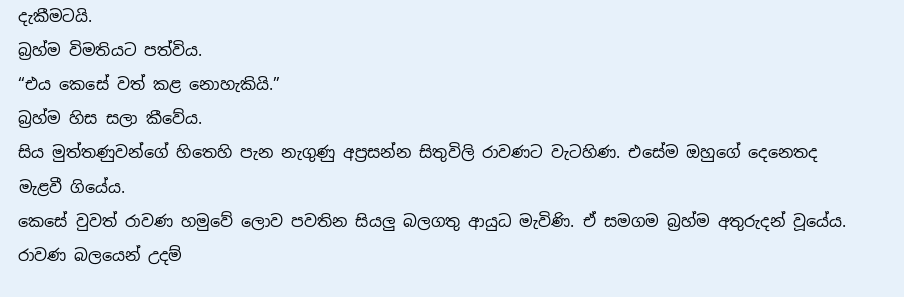දැකීමටයි.
බ්‍රහ්ම විමතියට පත්විය.
“එය කෙසේ වත් කළ නොහැකියි.”
බ්‍රහ්ම හිස සලා කීවේය.
සිය මුත්තණුවන්ගේ හිතෙහි පැන නැගුණු අප්‍රසන්න සිතුවිලි රාවණට වැටහිණ. එසේම ඔහුගේ දෙනෙතද මැළවී ගියේය.
කෙසේ වුවත් රාවණ හමුවේ ලොව පවතින සියලු බලගතු ආයුධ මැවිණි. ඒ සමගම බ්‍රහ්ම අතුරුදන් වූයේය.
රාවණ බලයෙන් උදම්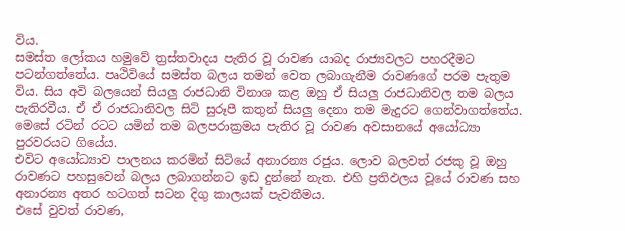විය.
සමස්ත ලෝකය හමුවේ ත්‍රස්තවාදය පැතිර වූ රාවණ යාබද රාජ්‍යවලට පහරදීමට පටන්ගත්තේය. පෘථිවියේ සමස්ත බලය තමන් වෙත ලබාගැනීම රාවණගේ පරම පැතුම විය. සිය අවි බලයෙන් සියලු රාජධානි විනාශ කළ ඔහු ඒ සියලු රාජධානිවල තම බලය පැතිරවීය. ඒ ඒ රාජධානිවල සිටි සුරූපී කතුන් සියලු දෙනා තම මැදුරට ගෙන්වාගත්තේය.
මෙසේ රටින් රටට යමින් තම බලපරාක්‍රමය පැතිර වූ රාවණ අවසානයේ අයෝධ්‍යා පුරවරයට ගියේය.
එවිට අයෝධ්‍යාව පාලනය කරමින් සිටියේ අනාරන්‍ය රජුය. ලොව බලවත් රජකු වූ ඔහු රාවණට පහසුවෙන් බලය ලබාගන්නට ඉඩ දුන්නේ නැත. එහි ප්‍රතිඵලය වූයේ රාවණ සහ අනාරන්‍ය අතර හටගත් සටන දිගු කාලයක් පැවතීමය.
එසේ වුවත් රාවණ,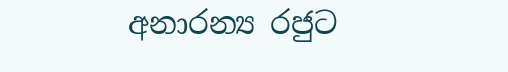අනාරන්‍ය රජුට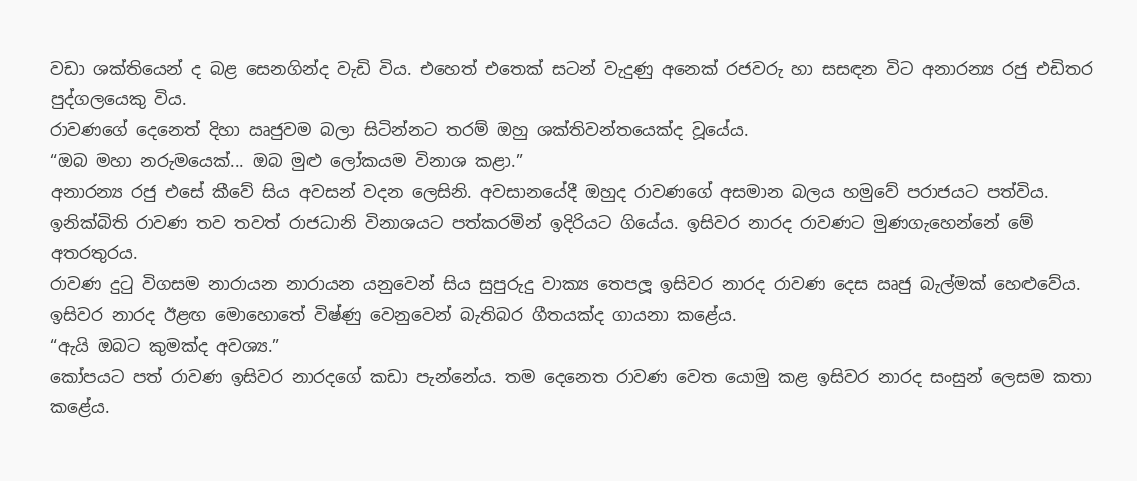වඩා ශක්තියෙන් ද බළ සෙනගින්ද වැඩි විය. එහෙත් එතෙක් සටන් වැදුණු අනෙක් රජවරු හා සසඳන විට අනාරන්‍ය රජු එඩිතර පුද්ගලයෙකු විය.
රාවණගේ දෙනෙත් දිහා ඍජුවම බලා සිටින්නට තරම් ඔහු ශක්තිවන්තයෙක්ද වූයේය.
“ඔබ මහා නරුමයෙක්... ඔබ මුළු ලෝකයම විනාශ කළා.”
අනාරන්‍ය රජු එසේ කීවේ සිය අවසන් වදන ලෙසිනි. අවසානයේදී ඔහුද රාවණගේ අසමාන බලය හමුවේ පරාජයට පත්විය.
ඉනික්බිති රාවණ තව තවත් රාජධානි විනාශයට පත්කරමින් ඉදිරියට ගියේය. ඉසිවර නාරද රාවණට මුණගැහෙන්නේ මේ අතරතුරය.
රාවණ දුටු විගසම නාරායන නාරායන යනුවෙන් සිය සුපුරුදු වාක්‍ය තෙපලූ ඉසිවර නාරද රාවණ දෙස ඍජු බැල්මක් හෙළුවේය.
ඉසිවර නාරද ඊළඟ මොහොතේ විෂ්ණු වෙනුවෙන් බැතිබර ගීතයක්ද ගායනා කළේය.
“ඇයි ඔබට කුමක්ද අවශ්‍ය.”
කෝපයට පත් රාවණ ඉසිවර නාරදගේ කඩා පැන්නේය. තම දෙනෙත රාවණ වෙත යොමු කළ ඉසිවර නාරද සංසුන් ලෙසම කතා කළේය.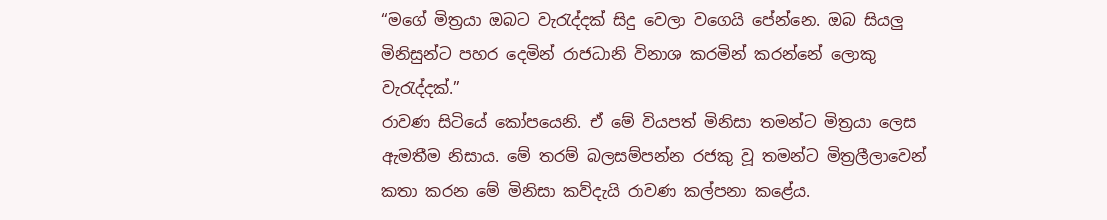“මගේ මිත්‍රයා ඔබට වැරැද්දක් සිදු වෙලා වගෙයි පේන්නෙ. ඔබ සියලු මිනිසුන්ට පහර දෙමින් රාජධානි විනාශ කරමින් කරන්නේ ලොකු වැරැද්දක්.”
රාවණ සිටියේ කෝපයෙනි. ඒ මේ වියපත් මිනිසා තමන්ට මිත්‍රයා ලෙස ඇමතීම නිසාය. මේ තරම් බලසම්පන්න රජකු වූ තමන්ට මිත්‍රලීලාවෙන් කතා කරන මේ මිනිසා කව්දැයි රාවණ කල්පනා කළේය.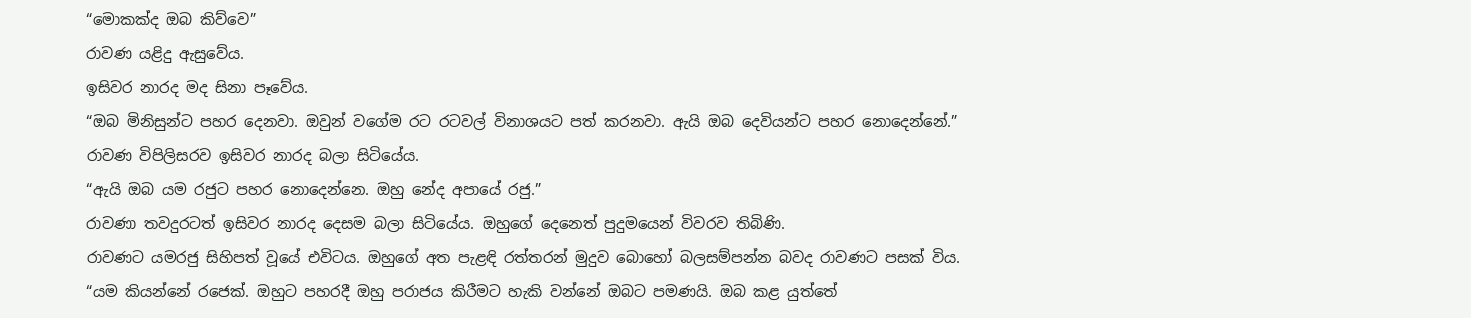“මොකක්ද ඔබ කිව්වෙ”
රාවණ යළිදු ඇසුවේය.
ඉසිවර නාරද මද සිනා පෑවේය.
“ඔබ මිනිසුන්ට පහර දෙනවා. ඔවුන් වගේම රට රටවල් විනාශයට පත් කරනවා. ඇයි ඔබ දෙවියන්ට පහර නොදෙන්නේ.”
රාවණ විපිලිසරව ඉසිවර නාරද බලා සිටියේය.
“ඇයි ඔබ යම රජුට පහර නොදෙන්නෙ. ඔහු නේද අපායේ රජු.”
රාවණා තවදුරටත් ඉසිවර නාරද දෙසම බලා සිටියේය. ඔහුගේ දෙනෙත් පුදුමයෙන් විවරව තිබිණි.
රාවණට යමරජු සිහිපත් වූයේ එවිටය. ඔහුගේ අත පැළඳි රත්තරන් මුදුව බොහෝ බලසම්පන්න බවද රාවණට පසක් විය.
“යම කියන්නේ රජෙක්. ඔහුට පහරදී ඔහු පරාජය කිරීමට හැකි වන්නේ ඔබට පමණයි. ඔබ කළ යුත්තේ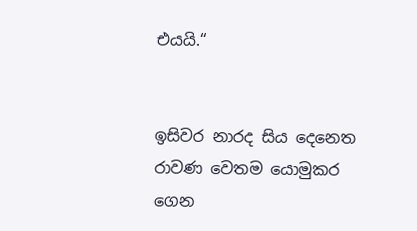එයයි.“


ඉසිවර නාරද සිය දෙනෙත රාවණ වෙතම යොමුකර ගෙන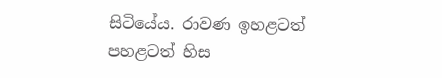සිටියේය. රාවණ ඉහළටත් පහළටත් හිස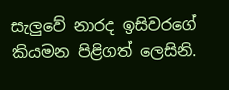සැලුවේ නාරද ඉසිවරගේ කියමන පිළිගත් ලෙසිනි.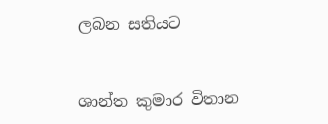ලබන සතියට


ශාන්ත කුමාර විතාන